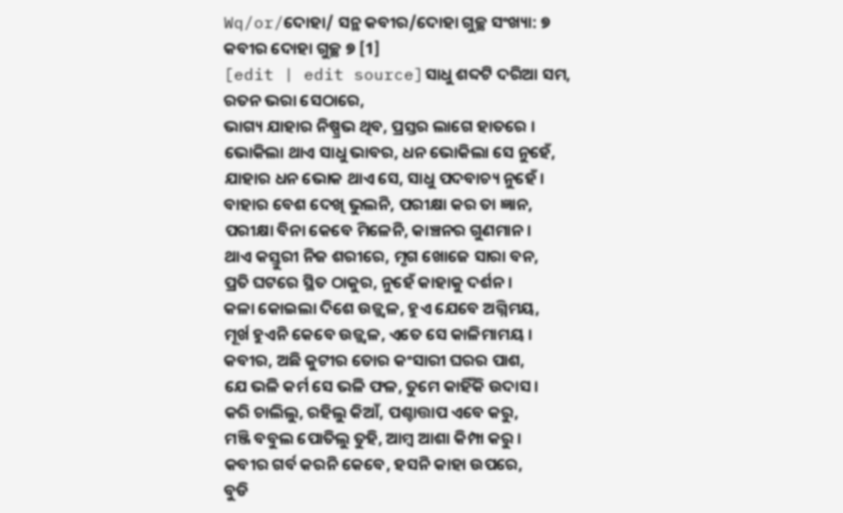Wq/or/ଦୋହା/ ସନ୍ଥ କବୀର/ଦୋହା ଗୁଚ୍ଛ ସଂଖ୍ୟା: ୭
କବୀର ଦୋହା ଗୁଚ୍ଛ ୭ [1]
[edit | edit source]ସାଧୁ ଶବ୍ଦଟି ଦରିଆ ସମ, ରତନ ଭରା ସେଠାରେ,
ଭାଗ୍ୟ ଯାହାର ନିଷ୍ପ୍ରଭ ଥିବ, ପ୍ରସ୍ତର ଲାଗେ ହାତରେ ।
ଭୋକିଲା ଥାଏ ସାଧୁ ଭାବର, ଧନ ଭୋକିଲା ସେ ନୁହେଁ,
ଯାହାର ଧନ ଭୋକ ଥାଏ ସେ, ସାଧୁ ପଦବାଚ୍ୟ ନୁହେଁ ।
ବାହାର ବେଶ ଦେଖି ଭୁଲନି, ପରୀକ୍ଷା କର ତା ଜ୍ଞାନ,
ପରୀକ୍ଷା ବିନା କେବେ ମିଳେନି, କାଞ୍ଚନର ଗୁଣମାନ ।
ଥାଏ କସ୍ତୁରୀ ନିଜ ଶରୀରେ, ମୃଗ ଖୋଜେ ସାରା ବନ,
ପ୍ରତି ଘଟରେ ସ୍ଥିତ ଠାକୁର, ନୁହେଁ କାହାକୁ ଦର୍ଶନ ।
କଳା କୋଇଲା ଦିଶେ ଉଜ୍ଜ୍ୱଳ, ହୁଏ ଯେବେ ଅଗ୍ନିମୟ,
ମୂର୍ଖ ହୁଏନି କେବେ ଉଜ୍ଜ୍ୱଳ, ଏତେ ସେ କାଳିମାମୟ ।
କବୀର, ଅଛି କୁଟୀର ତୋର କଂସାରୀ ଘରର ପାଶ,
ଯେ ଭଳି କର୍ମ ସେ ଭଳି ଫଳ, ତୁମେ କାହିଁକି ଉଦାସ ।
କରି ଚାଲିଲୁ, ରହିଲୁ କିଆଁ, ପଶ୍ଚାତ୍ତାପ ଏବେ କରୁ,
ମଞ୍ଜି ବବୁଲ ପୋତିଲୁ ତୁହି, ଆମ୍ବ ଆଶା କିମ୍ପା କରୁ ।
କବୀର ଗର୍ବ କରନି କେବେ, ହସନି କାହା ଉପରେ,
ବୁଡି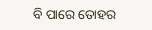ବି ପାରେ ତୋହର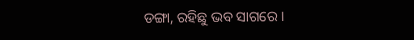ଡଙ୍ଗା, ରହିଛୁ ଭବ ସାଗରେ ।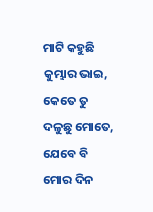ମାଟି କହୁଛି କୁମ୍ଭାର ଭାଇ, କେତେ ତୁ ଦଳୁଛୁ ମୋତେ,
ଯେବେ ବି ମୋର ଦିନ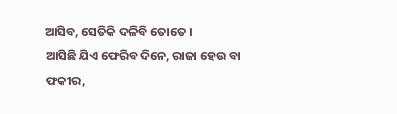ଆସିବ, ସେତିକି ଦଳିବି ତୋତେ ।
ଆସିଛି ଯିଏ ଫେରିବ ଦିନେ, ରାଜା ହେଉ ବା ଫକୀର,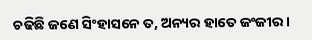ଚଢିଛି ଜଣେ ସିଂହାସନେ ତ, ଅନ୍ୟର ହାତେ ଜଂଜୀର ।